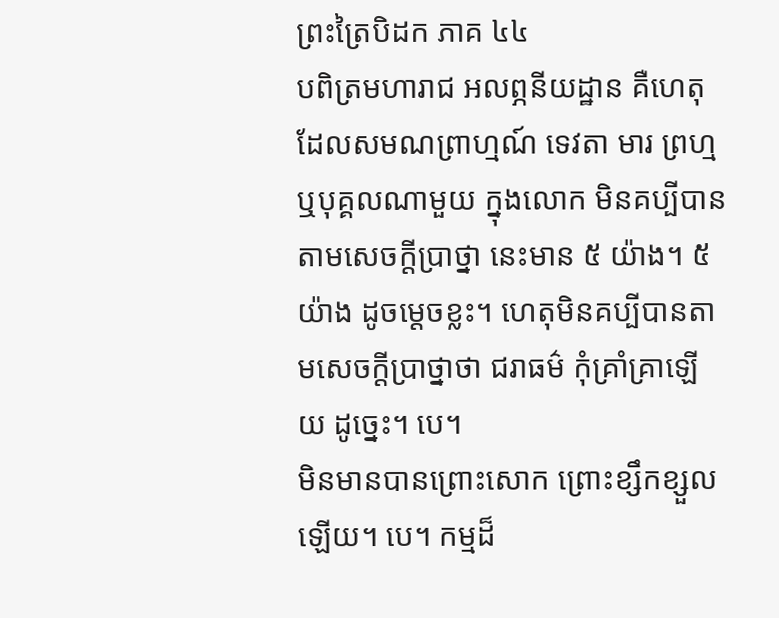ព្រះត្រៃបិដក ភាគ ៤៤
បពិត្រមហារាជ អលព្ភនីយដ្ឋាន គឺហេតុដែលសមណព្រាហ្មណ៍ ទេវតា មារ ព្រហ្ម ឬបុគ្គលណាមួយ ក្នុងលោក មិនគប្បីបានតាមសេចក្តីប្រាថ្នា នេះមាន ៥ យ៉ាង។ ៥ យ៉ាង ដូចម្តេចខ្លះ។ ហេតុមិនគប្បីបានតាមសេចក្តីប្រាថ្នាថា ជរាធម៌ កុំគ្រាំគ្រាឡើយ ដូច្នេះ។ បេ។
មិនមានបានព្រោះសោក ព្រោះខ្សឹកខ្សួលឡើយ។ បេ។ កម្មដ៏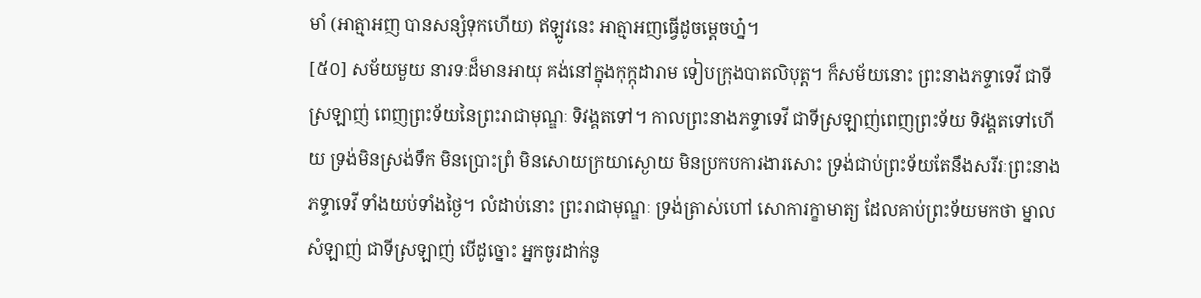មាំ (អាត្មាអញ បានសន្សំទុកហើយ) ឥឡូវនេះ អាត្មាអញធ្វើដូចម្តេចហ៎្ន។
[៥០] សម័យមួយ នារទៈដ៏មានអាយុ គង់នៅក្នុងកុក្កុដារាម ទៀបក្រុងបាតលិបុត្ត។ ក៏សម័យនោះ ព្រះនាងភទ្ទាទេវី ជាទីស្រឡាញ់ ពេញព្រះទ័យនៃព្រះរាជាមុណ្ឌៈ ទិវង្គតទៅ។ កាលព្រះនាងភទ្ទាទេវី ជាទីស្រឡាញ់ពេញព្រះទ័យ ទិវង្គតទៅហើយ ទ្រង់មិនស្រង់ទឹក មិនប្រោះព្រំ មិនសោយក្រយាស្ងោយ មិនប្រកបការងារសោះ ទ្រង់ជាប់ព្រះទ័យតែនឹងសរីរៈព្រះនាងភទ្ទាទេវី ទាំងយប់ទាំងថ្ងៃ។ លំដាប់នោះ ព្រះរាជាមុណ្ឌៈ ទ្រង់ត្រាស់ហៅ សោការក្ខាមាត្យ ដែលគាប់ព្រះទ័យមកថា ម្នាលសំឡាញ់ ជាទីស្រឡាញ់ បើដូច្នោះ អ្នកចូរដាក់នូ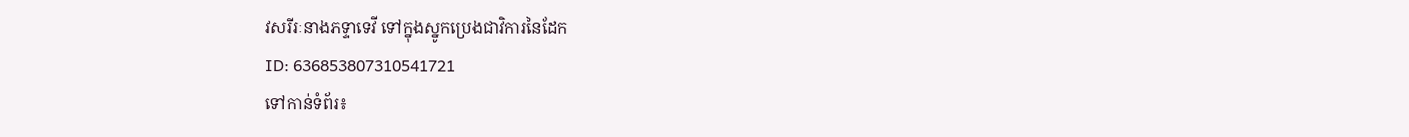វសរីរៈនាងភទ្ទាទេវី ទៅក្នុងស្នូកប្រេងជាវិការនៃដែក
ID: 636853807310541721
ទៅកាន់ទំព័រ៖